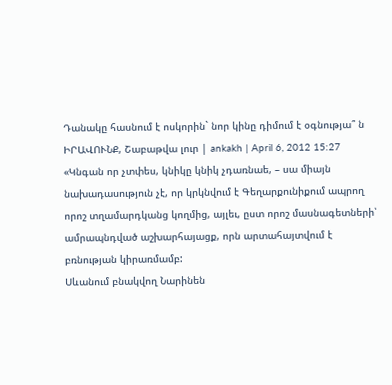Դանակը հասնում է ոսկորին` նոր կինը դիմում է օգնությա՞ ն
ԻՐԱՎՈՒՆՔ, Շաբաթվա լուր | ankakh | April 6, 2012 15:27
«Կնգան որ չտփես, կնիկը կնիկ չդառնաե, – սա միայն նախադասություն չէ, որ կրկնվում է Գեղարքունիքում ապրող որոշ տղամարդկանց կողմից, այլեւ, ըստ որոշ մասնագետների՝ ամրապնդված աշխարհայացք, որն արտահայտվում է բռնության կիրառմամբ:
Սևանում բնակվող Նարինեն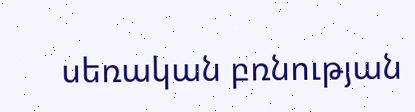սեռական բռնության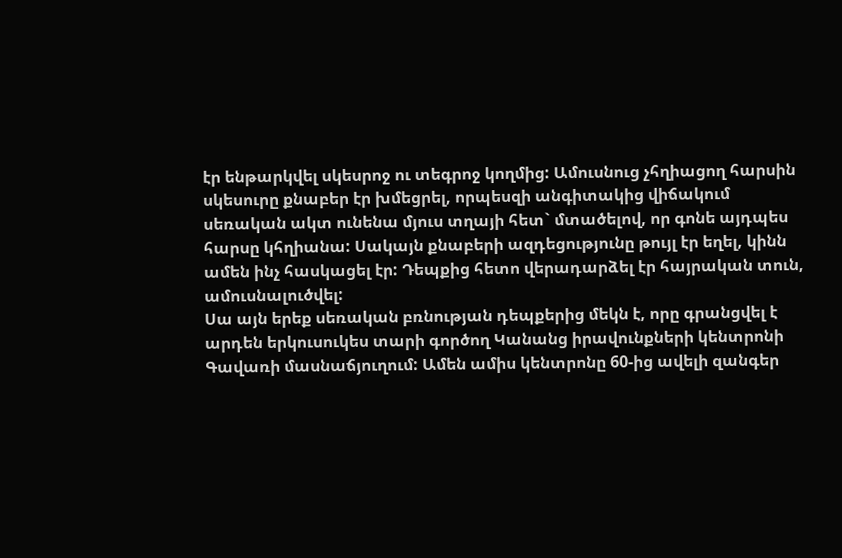էր ենթարկվել սկեսրոջ ու տեգրոջ կողմից: Ամուսնուց չհղիացող հարսին սկեսուրը քնաբեր էր խմեցրել, որպեսզի անգիտակից վիճակում սեռական ակտ ունենա մյուս տղայի հետ` մտածելով, որ գոնե այդպես հարսը կհղիանա: Սակայն քնաբերի ազդեցությունը թույլ էր եղել, կինն ամեն ինչ հասկացել էր: Դեպքից հետո վերադարձել էր հայրական տուն, ամուսնալուծվել:
Սա այն երեք սեռական բռնության դեպքերից մեկն է, որը գրանցվել է արդեն երկուսուկես տարի գործող Կանանց իրավունքների կենտրոնի Գավառի մասնաճյուղում: Ամեն ամիս կենտրոնը 60-ից ավելի զանգեր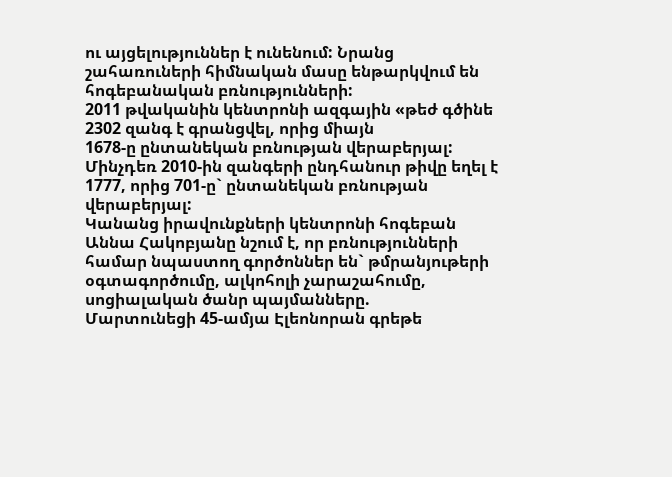ու այցելություններ է ունենում: Նրանց շահառուների հիմնական մասը ենթարկվում են հոգեբանական բռնությունների:
2011 թվականին կենտրոնի ազգային «թեժ գծինե 2302 զանգ է գրանցվել, որից միայն
1678-ը ընտանեկան բռնության վերաբերյալ: Մինչդեռ 2010-ին զանգերի ընդհանուր թիվը եղել է 1777, որից 701-ը` ընտանեկան բռնության վերաբերյալ:
Կանանց իրավունքների կենտրոնի հոգեբան Աննա Հակոբյանը նշում է, որ բռնությունների համար նպաստող գործոններ են` թմրանյութերի օգտագործումը, ալկոհոլի չարաշահումը, սոցիալական ծանր պայմանները.
Մարտունեցի 45-ամյա Էլեոնորան գրեթե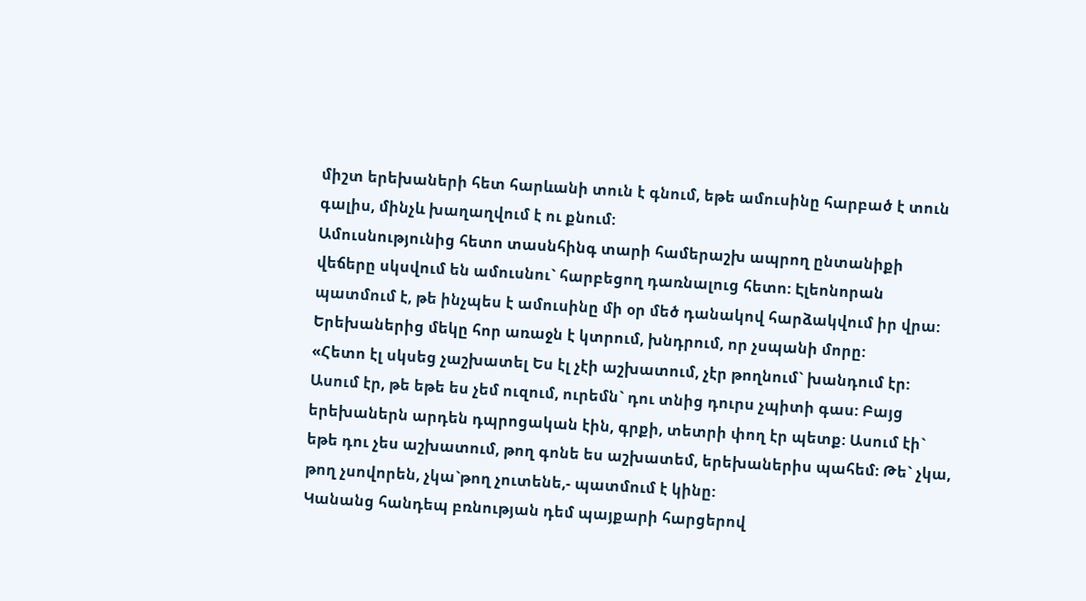միշտ երեխաների հետ հարևանի տուն է գնում, եթե ամուսինը հարբած է տուն գալիս, մինչև խաղաղվում է ու քնում:
Ամուսնությունից հետո տասնհինգ տարի համերաշխ ապրող ընտանիքի վեճերը սկսվում են ամուսնու` հարբեցող դառնալուց հետո: Էլեոնորան պատմում է, թե ինչպես է ամուսինը մի օր մեծ դանակով հարձակվում իր վրա: Երեխաներից մեկը հոր առաջն է կտրում, խնդրում, որ չսպանի մորը:
«Հետո էլ սկսեց չաշխատել Ես էլ չէի աշխատում, չէր թողնում` խանդում էր: Ասում էր, թե եթե ես չեմ ուզում, ուրեմն` դու տնից դուրս չպիտի գաս: Բայց երեխաներն արդեն դպրոցական էին, գրքի, տետրի փող էր պետք: Ասում էի` եթե դու չես աշխատում, թող գոնե ես աշխատեմ, երեխաներիս պահեմ: Թե` չկա, թող չսովորեն, չկա`թող չուտենե,- պատմում է կինը:
Կանանց հանդեպ բռնության դեմ պայքարի հարցերով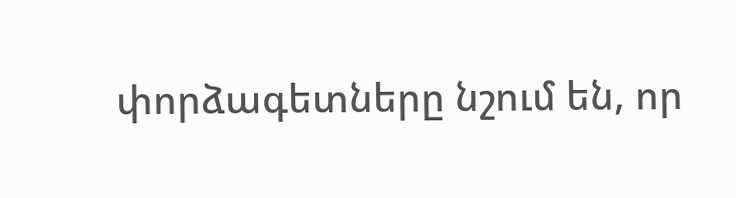փորձագետները նշում են, որ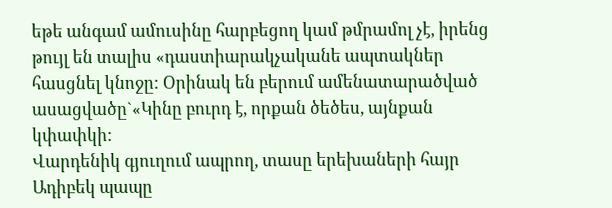եթե անգամ ամուսինը հարբեցող կամ թմրամոլ չէ, իրենց թույլ են տալիս «դաստիարակչականե ապտակներ հասցնել կնոջը: Օրինակ են բերում ամենատարածված ասացվածը`«Կինը բուրդ է, որքան ծեծես, այնքան կփափկի:
Վարդենիկ գյուղում ապրող, տասը երեխաների հայր Ադիբեկ պապը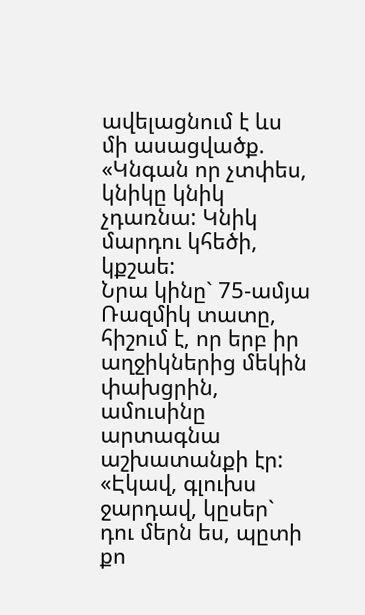ավելացնում է ևս մի ասացվածք. «Կնգան որ չտփես, կնիկը կնիկ չդառնա: Կնիկ մարդու կհեծի, կքշաե:
Նրա կինը` 75-ամյա Ռազմիկ տատը, հիշում է, որ երբ իր աղջիկներից մեկին փախցրին, ամուսինը արտագնա աշխատանքի էր:
«Էկավ, գլուխս ջարդավ, կըսեր` դու մերն ես, պըտի քո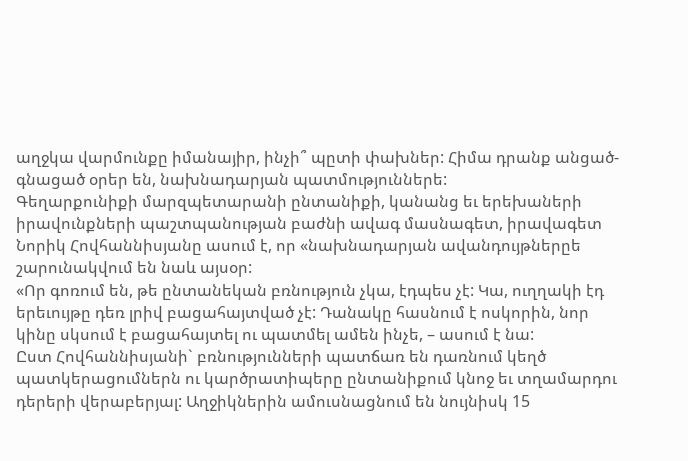աղջկա վարմունքը իմանայիր, ինչի՞ պըտի փախներ: Հիմա դրանք անցած-գնացած օրեր են, նախնադարյան պատմություններե:
Գեղարքունիքի մարզպետարանի ընտանիքի, կանանց եւ երեխաների իրավունքների պաշտպանության բաժնի ավագ մասնագետ, իրավագետ Նորիկ Հովհաննիսյանը ասում է, որ «նախնադարյան ավանդույթներըե շարունակվում են նաև այսօր:
«Որ գոռում են, թե ընտանեկան բռնություն չկա, էդպես չէ: Կա, ուղղակի էդ երեւույթը դեռ լրիվ բացահայտված չէ: Դանակը հասնում է ոսկորին, նոր կինը սկսում է բացահայտել ու պատմել ամեն ինչե, – ասում է նա:
Ըստ Հովհաննիսյանի` բռնությունների պատճառ են դառնում կեղծ պատկերացումներն ու կարծրատիպերը ընտանիքում կնոջ եւ տղամարդու դերերի վերաբերյալ: Աղջիկներին ամուսնացնում են նույնիսկ 15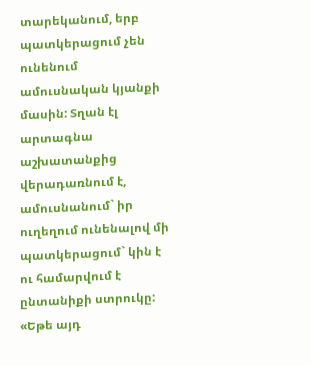տարեկանում, երբ պատկերացում չեն ունենում ամուսնական կյանքի մասին: Տղան էլ արտագնա աշխատանքից վերադառնում է, ամուսնանում` իր ուղեղում ունենալով մի պատկերացում` կին է ու համարվում է ընտանիքի ստրուկը:
«Եթե այդ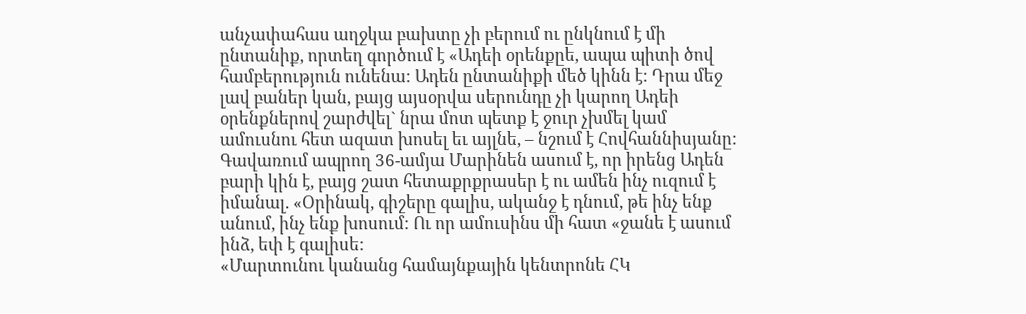անչափահաս աղջկա բախտը չի բերում ու ընկնում է մի ընտանիք, որտեղ գործում է «Ադեի օրենքըե, ապա պիտի ծով համբերություն ունենա: Ադեն ընտանիքի մեծ կինն է: Դրա մեջ լավ բաներ կան, բայց այսօրվա սերունդը չի կարող Ադեի օրենքներով շարժվել` նրա մոտ պետք է ջուր չխմել կամ ամուսնու հետ ազատ խոսել եւ այլնե, – նշում է Հովհաննիսյանը:
Գավառում ապրող 36-ամյա Մարինեն ասում է, որ իրենց Ադեն բարի կին է, բայց շատ հետաքրքրասեր է ու ամեն ինչ ուզում է իմանալ. «Օրինակ, գիշերը գալիս, ականջ է դնում, թե ինչ ենք անում, ինչ ենք խոսում: Ու որ ամուսինս մի հատ «ջանե է ասում ինձ, եփ է գալիսե:
«Մարտունու կանանց համայնքային կենտրոնե ՀԿ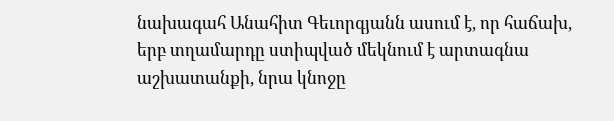նախագահ Անահիտ Գեւորգյանն ասում է, որ հաճախ, երբ տղամարդը ստիպված մեկնում է արտագնա աշխատանքի, նրա կնոջը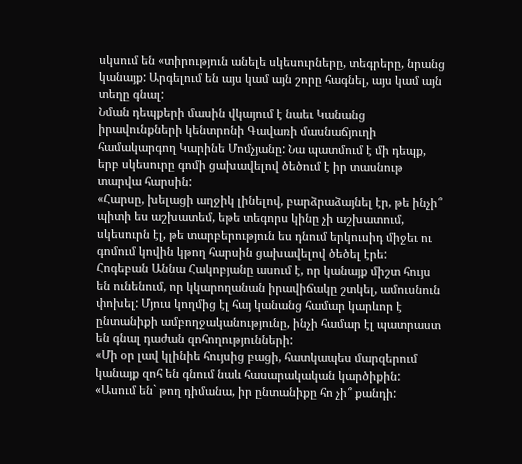սկսում են «տիրություն անելե սկեսուրները, տեգրերը, նրանց կանայք: Արգելում են այս կամ այն շորը հագնել, այս կամ այն տեղը գնալ:
Նման դեպքերի մասին վկայում է նաեւ Կանանց իրավունքների կենտրոնի Գավառի մասնաճյուղի համակարգող Կարինե Մոմչյանը: Նա պատմում է մի դեպք, երբ սկեսուրը գոմի ցախավելով ծեծում է իր տասնութ տարվա հարսին:
«Հարսը, խելացի աղջիկ լինելով, բարձրաձայնել էր, թե ինչի՞ պիտի ես աշխատեմ, եթե տեգորս կինը չի աշխատում, սկեսուրն էլ, թե տարբերություն ես դնում երկուսիդ միջեւ ու գոմում կովին կթող հարսին ցախավելով ծեծել էրե:
Հոգեբան Աննա Հակոբյանը ասում է, որ կանայք միշտ հույս են ունենում, որ կկարողանան իրավիճակը շտկել, ամուսնուն փոխել: Մյուս կողմից էլ հայ կանանց համար կարևոր է ընտանիքի ամբողջականությունը, ինչի համար էլ պատրաստ են գնալ դաժան զոհողությունների:
«Մի օր լավ կլինիե հույսից բացի, հատկապես մարզերում կանայք զոհ են գնում նաև հասարակական կարծիքին:
«Ասում են` թող դիմանա, իր ընտանիքը հո չի՞ քանդի: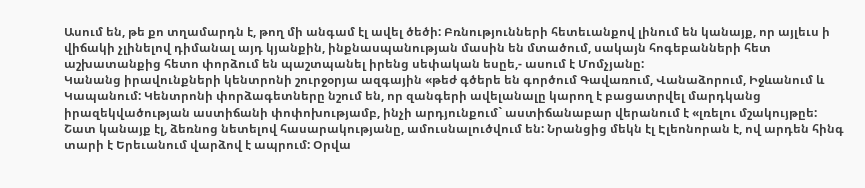Ասում են, թե քո տղամարդն է, թող մի անգամ էլ ավել ծեծի: Բռնությունների հետեւանքով լինում են կանայք, որ այլեւս ի վիճակի չլինելով դիմանալ այդ կյանքին, ինքնասպանության մասին են մտածում, սակայն հոգեբանների հետ աշխատանքից հետո փորձում են պաշտպանել իրենց սեփական եսըե,- ասում է Մոմչյանը:
Կանանց իրավունքների կենտրոնի շուրջօրյա ազգային «թեժ գծերե են գործում Գավառում, Վանաձորում, Իջևանում և Կապանում: Կենտրոնի փորձագետները նշում են, որ զանգերի ավելանալը կարող է բացատրվել մարդկանց իրազեկվածության աստիճանի փոփոխությամբ, ինչի արդյունքում` աստիճանաբար վերանում է «լռելու մշակույթըե:
Շատ կանայք էլ, ձեռնոց նետելով հասարակությանը, ամուսնալուծվում են: Նրանցից մեկն էլ Էլեոնորան է, ով արդեն հինգ տարի է Երեւանում վարձով է ապրում: Օրվա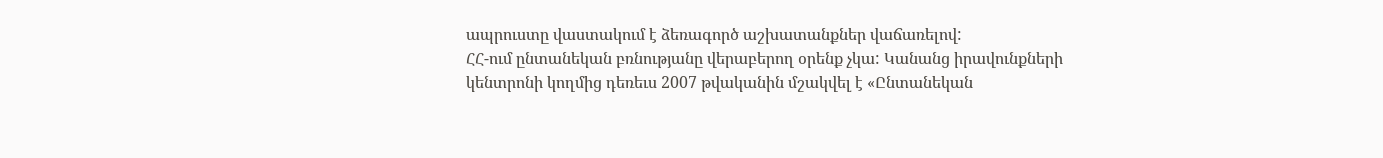ապրուստը վաստակում է ձեռագործ աշխատանքներ վաճառելով:
ՀՀ-ում ընտանեկան բռնությանը վերաբերող օրենք չկա: Կանանց իրավունքների կենտրոնի կողմից դեռեւս 2007 թվականին մշակվել է «Ընտանեկան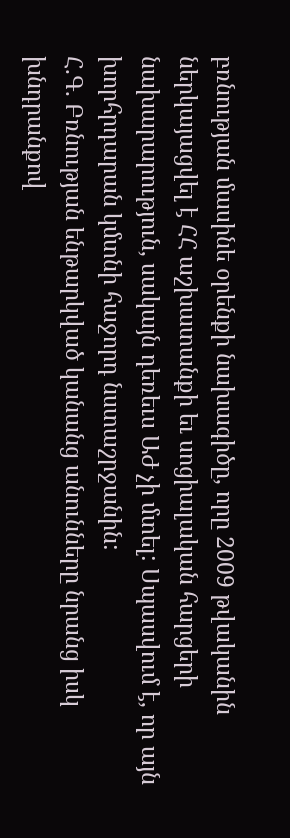բռնության մասինե օրենքի նախագիծը, որը 2009 թվականին ներկայացվել է ՀՀ աշխատանքի եւ սոցիալական հարցերի նախարարություն, սակայն դեռեւս ԱԺ չի մտել: Սպասվում է, որ այն խորհրդարան կմտնի հաջորդ նստաշրջանին:
Հ.Գ. Բռնության ենթարկված կանանց անունները նրանց իսկ խնդրանքով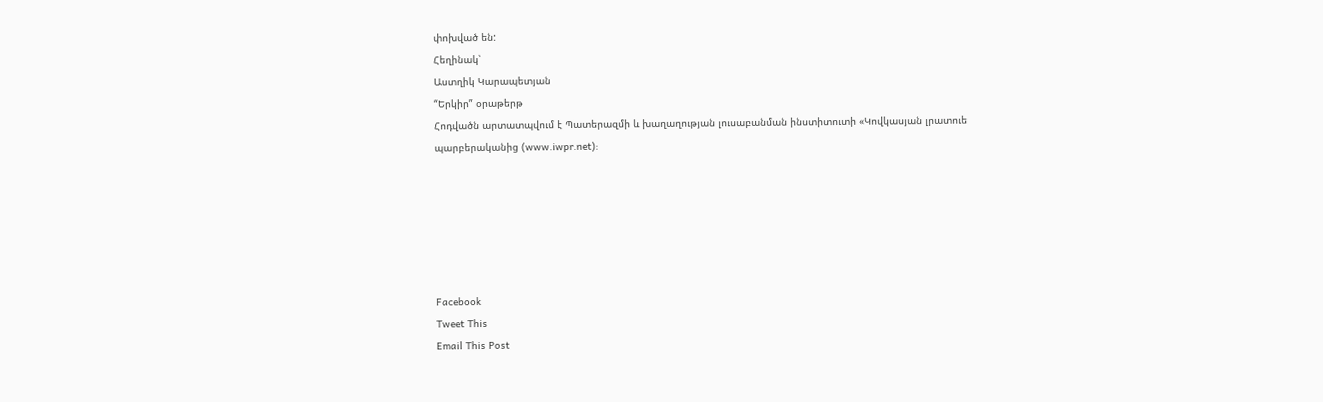փոխված են:
Հեղինակ՝
Աստղիկ Կարապետյան
“Երկիր” օրաթերթ
Հոդվածն արտատպվում է Պատերազմի և խաղաղության լուսաբանման ինստիտուտի «Կովկասյան լրատուե պարբերականից (www.iwpr.net):






Facebook
Tweet This
Email This Post